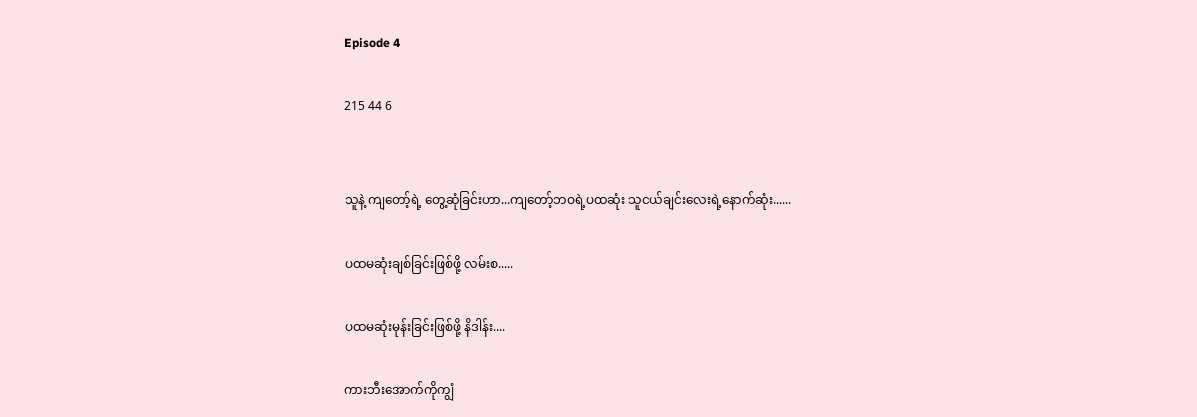Episode 4

215 44 6


သူနဲ့ ကျတော့်ရဲ့ တွေ့ဆုံခြင်းဟာ...ကျတော့်ဘဝရဲ့ပထဆုံး သူငယ်ချင်းလေးရဲ့နောက်ဆုံး......

ပထမဆုံးချစ်ခြင်းဖြစ်ဖို့ လမ်းစ.....

ပထမဆုံးမုန်းခြင်းဖြစ်ဖို့ နိဒါန်း....

ကားဘီးအောက်ကိုကျွံ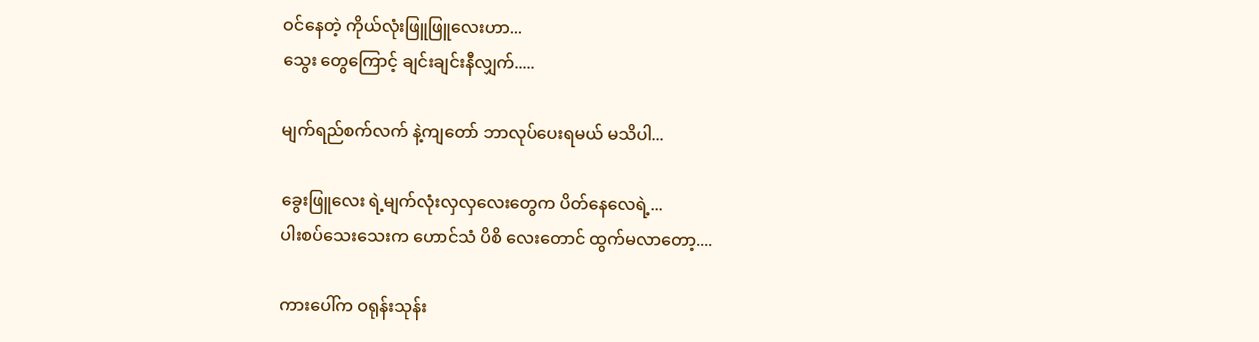ဝင်နေတဲ့ ကို‌ယ်လုံးဖြူဖြူလေးဟာ...
သွေး တွေကြောင့် ချင်းချင်းနီလျှက်.....

မျက်ရည်စက်လက် နဲ့ကျတော် ဘာလုပ်ပေးရမယ် မသိပါ...

ခွေးဖြူလေး ရဲ့မျက်လုံးလှလှလေးတွေက ပိတ်နေလေရဲ့...
ပါးစပ်သေးသေးက ဟောင်သံ ပိစိ‌ လေးတောင် ထွက်မလာတော့....

ကားပေါ်က ဝရုန်းသုန်း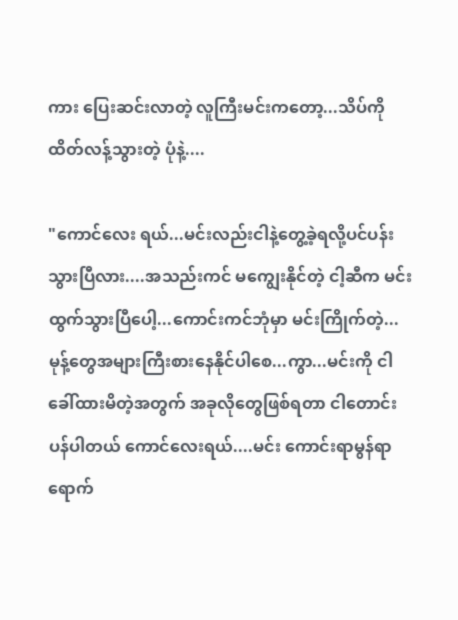ကား ပြေးဆင်းလာတဲ့ လူကြီးမင်းကတော့...သိပ်ကိုထိတ်လန့်သွားတဲ့ ပုံနဲ့....

"ကောင်လေး ရယ်...မင်းလည်းငါနဲ့တွေ့ခဲ့ရလို့ပင်ပန်းသွားပြီလား....အသည်းကင် မကျွေးနိုင်တဲ့ ငါ့ဆီက ‌မင်းထွက်သွားပြီပေါ့...ကောင်းကင်ဘုံမှာ မင်းကြိုက်တဲ့...မုန့်တွေအ‌များကြီးစားနေနိုင်ပါစေ...ကွာ...မင်းကို ငါခေါ်ထားမိတဲ့အတွက် အခုလိုတွေဖြစ်ရတာ ငါတောင်းပန်ပါတယ် ကောင်လေးရယ်....မင်း ကောင်းရာမွန်ရာရောက်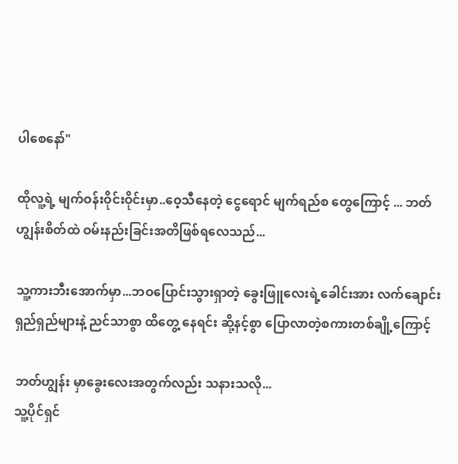ပါစေနော်"

ထိုလူ့ရဲ့ မျက်ဝန်းဝိုင်းဝိုင်းမှာ..ဝေ့သီနေတဲ့ ငွေရောင် မျက်ရည်စ တွေကြောင့် ... ဘတ်ဟျွန်းစိတ်ထဲ ဝမ်းနည်းခြင်းအတိဖြစ်ရလေသည်...

သူ့‌ကားဘီးအောက်မှာ...ဘဝပြောင်းသွားရှာတဲ့ ခွေး‌ဖြူလေးရဲ့ခေါင်းအား လက်ချောင်းရှည်ရှည်များနဲ့ ညင်သာစွာ ထိတွေ့ နေရင်း ဆို့နင့်စွာ ပြောလာတဲ့စကားတစ်ချို့ကြောင့်

ဘတ်ဟျွန်း မှာခွေးလေးအတွက်လည်း သနားသလို...
သူ့ပိုင်ရှင်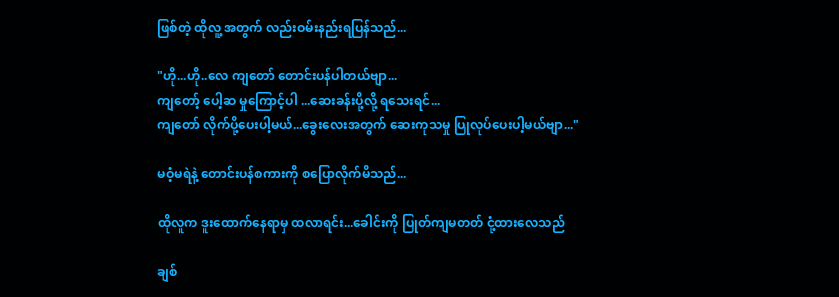ဖြစ်တဲ့ ထိုလူ့ အတွက် လည်းဝမ်းနည်းရပြန်သည်...

"ဟို...ဟို..လေ ကျတော် တောင်းပန်ပါတယ်ဗျာ...
ကျတော့် ပေါ့ဆ မှုကြောင့်ပါ ...ဆေးခန်းပို့လို့ ရသေးရင်...
ကျတော် လိုက်ပို့ပေးပါ့မယ်...ခွေးလေးအတွက် ဆေးကုသမှု ‌ပြုလုပ်ပေးပါ့မယ်ဗျာ..."

မဝံ့မရဲနဲ့ တောင်းပန်စကားကို စပြောလိုက်မိသည်...

ထိုလူက ဒူးထောက်နေရာမှ ထလာရင်း...ခေါင်းကို ပြုတ်ကျမတတ် ငုံ့ထားလေသည်

ချစ်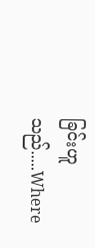ခြင်းဟူသည်.....Where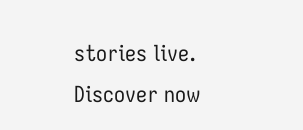stories live. Discover now